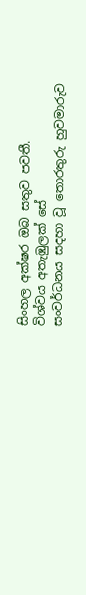සිංහල අක්ෂර ඔබ සතුව පවතී.
විශ්වය අතැඹුලක් සේ
සංවර්ධනය සදහා වූ තොරතුරු හුවමාරුව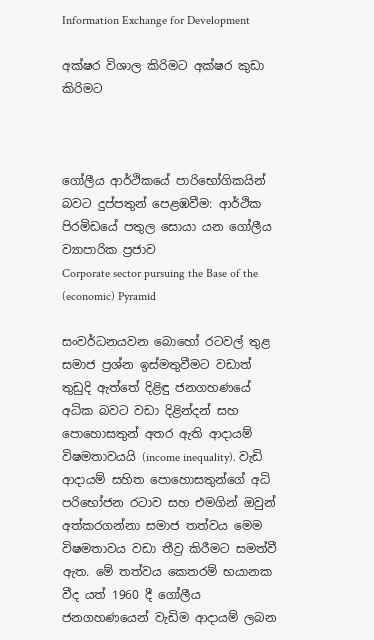Information Exchange for Development

අක්ෂර විශාල කිරිමට අක්ෂර කුඩා කිරිමට



ගෝලීය ආර්ථිකයේ පාරිභෝගිකයින් බවට දුප්පතුන් පෙළඹවීම: ආර්ථික පිරමිඩයේ පතුල සොයා යන ගෝලීය ව්‍යාපාරික ප්‍රජාව
Corporate sector pursuing the Base of the (economic) Pyramid

සංවර්ධනයවන බොහෝ රටවල් තුළ සමාජ ප්‍රශ්න ඉස්මතුවීමට වඩාත් තුඩුදි ඇත්තේ දිළිඳු ජනගහණයේ අධික බවට වඩා දිළින්දන් සහ පොහොසතුන් අතර ඇති ආදායම් විෂමතාවයයි (income inequality). වැඩි ආදායම් සහිත පොහොසතුන්ගේ අධි පරිභෝජන රටාව සහ එමගින් ඔවුන් අත්කරගන්නා සමාජ තත්වය මෙම විෂමතාවය වඩා තීව්‍ර කිරීමට සමත්වී ඇත. මේ තත්වය කෙතරම් භයානක වීද යත් 1960 දී ගෝලීය ජනගහණයෙන් වැඩිම ආදායම් ලබන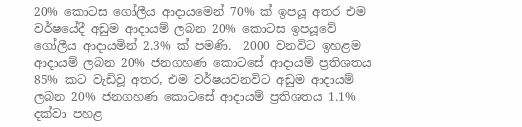20% කොටස ගෝලීය ආදායමෙන් 70% ක් ඉපයූ අතර එම වර්ෂයේදී අඩුම ආදායම් ලබන 20% කොටස ඉපයූවේ ගෝලීය ආදායමින් 2.3% ක් පමණි.  2000 වනවිට ඉහළම ආදායම් ලබන 20% ජනගහණ කොටසේ ආදායම් ප්‍රතිශතය 85% කට වැඩිවූ අතර, එම වර්ෂයවනවිට අඩුම ආදායම් ලබන 20% ජනගහණ කොටසේ ආදායම් ප්‍රතිශතය 1.1% දක්වා පහළ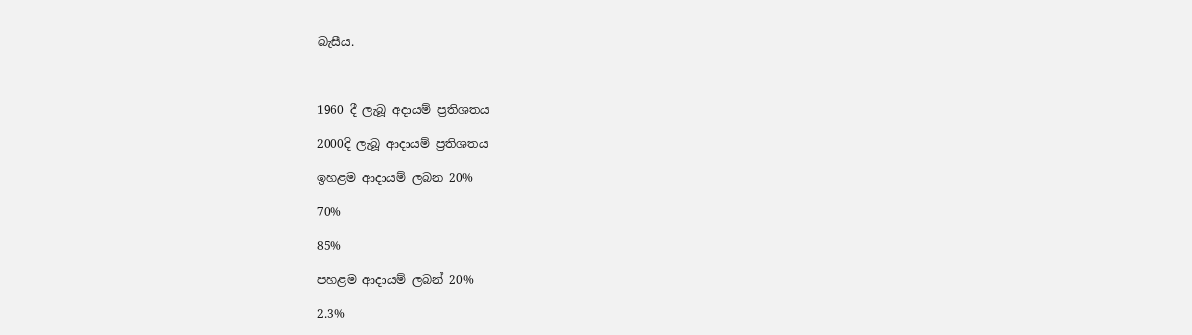බැසීය.



1960 දී ලැබූ අදායම් ප්‍රතිශතය

2000දි ලැබූ ආදායම් ප්‍රතිශතය

ඉහළම ආදායම් ලබන 20%

70%

85%

පහළම ආදායම් ලබන් 20%

2.3%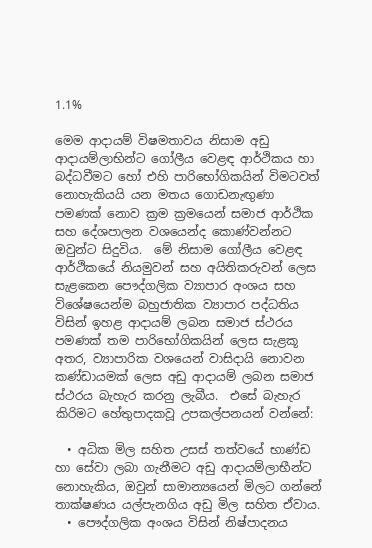1.1%

මෙම ආදායම් විෂමතාවය නිසාම අඩු ආදායම්ලාභින්ට ගෝලීය වෙළඳ ආර්ථිකය හා බද්ධවීමට හෝ එහි පාරිභෝගිකයින් විමටවත් නොහැකියයි යන මතය ගොඩනැඟුණා පමණක් නොව ක්‍රම ක්‍රමයෙන් සමාජ ආර්ථික සහ දේශපාලන වශයෙන්ද කොණ්වන්නට ඔවුන්ට සිදුවිය.  මේ නිසාම ගෝලීය වෙළඳ ආර්ථිකයේ නියමුවන් සහ අයිතිකරුවන් ලෙස සැළකෙන පෞද්ගලික ව්‍යාපාර අංශය සහ විශේෂයෙන්ම බහුජාතික ව්‍යාපාර පද්ධතිය විසින් ඉහළ ආදායම් ලබන සමාජ ස්ථරය පමණක් තම පාරිභෝගිකයින් ලෙස සැළකූ අතර, ව්‍යාපාරික වශයෙන් වාසිදායි නොවන කණ්ඩායමක් ලෙස අඩු ආදායම් ලබන සමාජ ස්ථරය බැහැර කරනු ලැබීය.  එසේ බැහැර කිරිමට හේතුපාදකවූ උපකල්පනයන් වන්නේ:

  • අධික මිල සහිත උසස් තත්වයේ භාණ්ඩ හා සේවා ලබා ගැනීමට අඩු ආදායම්ලාභීන්ට නොහැකිය, ඔවුන් සාමාන්‍යයෙන් මිලට ගන්නේ තාක්ෂණය යල්පැනගිය අඩු මිල සහිත ඒවාය.
  • පෞද්ගලික අංශය විසින් නිෂ්පාදනය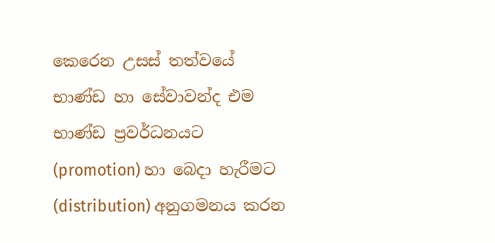කෙරෙන උසස් තත්වයේ භාණ්ඩ හා සේවාවන්ද එම භාණ්ඩ ප්‍රවර්ධනයට (promotion) හා බෙදා හැරීමට (distribution) අනුගමනය කරන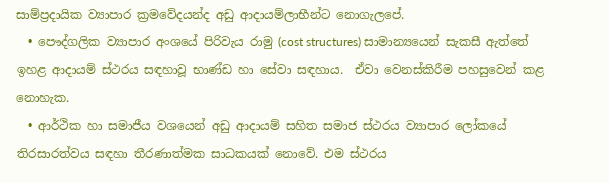සාම්ප්‍රදායික ව්‍යාපාර ක්‍රමවේදයන්ද අඩු ආදායම්ලාභීන්ට නොගැලපේ.
  • පෞද්ගලික ව්‍යාපාර අංශයේ පිරිවැය රාමු (cost structures) සාමාන්‍යයෙන් සැකසී ඇත්තේ ඉහළ ආදායම් ස්ථරය සඳහාවූ භාණ්ඩ හා සේවා සඳහාය.  ඒවා වෙනස්කිරීම පහසුවෙන් කළ නොහැක.
  • ආර්ථික හා සමාජීය වශයෙන් අඩු ආදායම් සහිත සමාජ ස්ථරය ව්‍යාපාර ලෝකයේ තිරසාරත්වය සඳහා තීරණාත්මක සාධකයක් නොවේ. එම ස්ථරය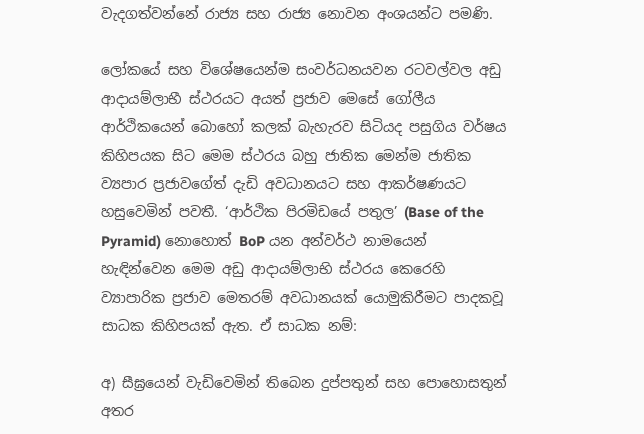වැදගත්වන්නේ රාජ්‍ය සහ රාජ්‍ය නොවන අංශයන්ට පමණි.

ලෝකයේ සහ විශේෂයෙන්ම සංවර්ධනයවන රටවල්වල අඩු ආදායම්ලාභී ස්ථරයට අයත් ප්‍රජාව මෙසේ ගෝලීය ආර්ථිකයෙන් බොහෝ කලක් බැහැරව සිටියද පසුගිය වර්ෂය කිහිපයක සිට මෙම ස්ථරය බහු ජාතික මෙන්ම ජාතික ව්‍යපාර ප්‍රජාවගේත් දැඩි අවධානයට සහ ආකර්ෂණයට හසුවෙමින් පවතී. ‘ආර්ථික පිරමිඩයේ පතුල’ (Base of the Pyramid) නොහොත් BoP යන අන්වර්ථ නාමයෙන් හැඳින්වෙන මෙම අඩු ආදායම්ලාභි ස්ථරය කෙරෙහි ව්‍යාපාරික ප්‍රජාව මෙතරම් අවධානයක් යොමුකිරීමට පාදකවූ සාධක කිහිපයක් ඇත. ඒ සාධක නම්:

අ) සීඝ්‍රයෙන් වැඩිවෙමින් තිබෙන දුප්පතුන් සහ පොහොසතුන් අතර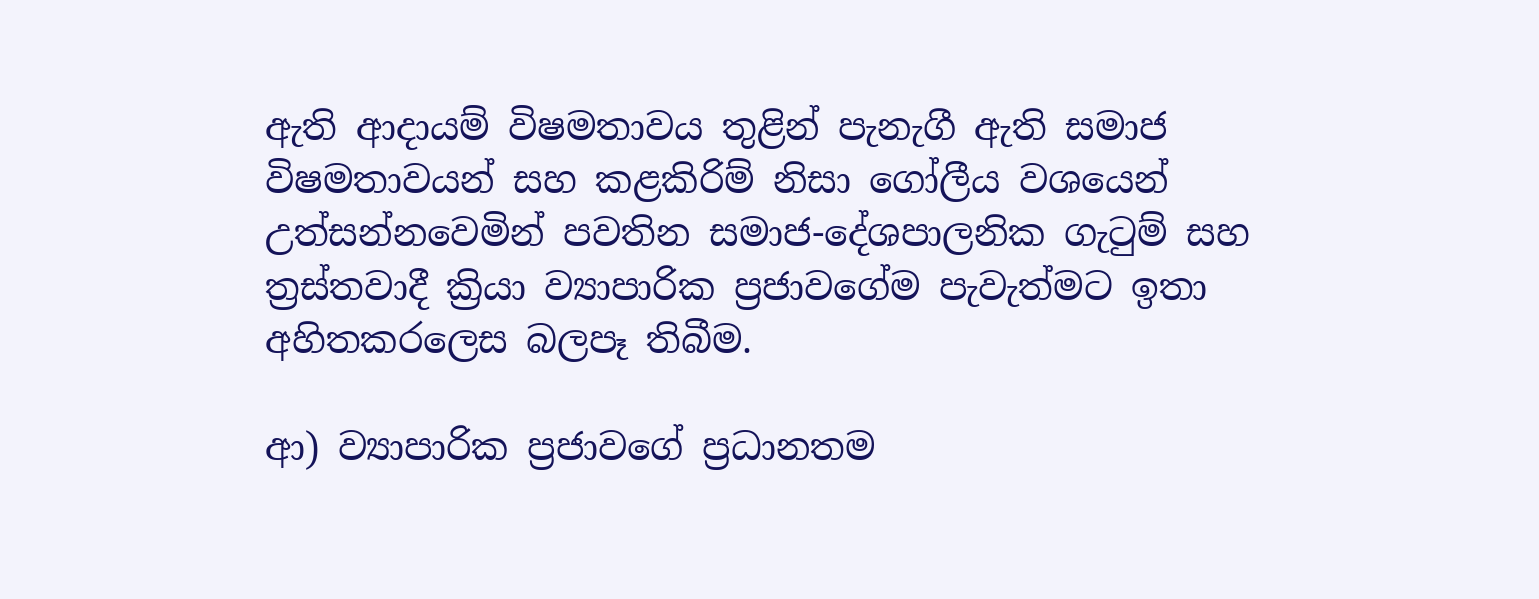ඇති ආදායම් විෂමතාවය තුළින් පැනැගී ඇති සමාජ විෂමතාවයන් සහ කළකිරිම් නිසා ගෝලීය වශයෙන් උත්සන්නවෙමින් පවතින සමාජ-දේශපාලනික ගැටුම් සහ ත්‍රස්තවාදී ක්‍රියා ව්‍යාපාරික ප්‍රජාවගේම පැවැත්මට ඉතා අහිතකරලෙස බලපෑ තිබීම.

ආ) ව්‍යාපාරික ප්‍රජාවගේ ප්‍රධානතම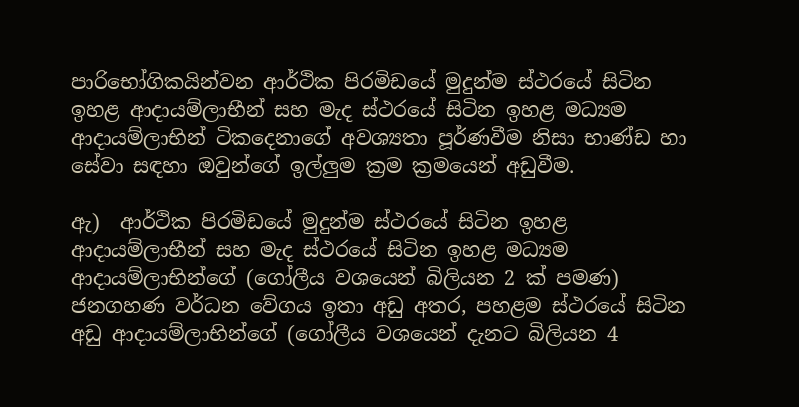පාරිභෝගිකයින්වන ආර්ථික පිරමිඩයේ මුදුන්ම ස්ථරයේ සිටින ඉහළ ආදායම්ලාභීන් සහ මැද ස්ථරයේ සිටින ඉහළ මධ්‍යම ආදායම්ලාභින් ටිකදෙනාගේ අවශ්‍යතා පූර්ණවීම නිසා භාණ්ඩ හා සේවා සඳහා ඔවුන්ගේ ඉල්ලුම ක්‍රම ක්‍රමයෙන් අඩුවීම.

ඇ)  ආර්ථික පිරමිඩයේ මුදුන්ම ස්ථරයේ සිටින ඉහළ ආදායම්ලාභීන් සහ මැද ස්ථරයේ සිටින ඉහළ මධ්‍යම ආදායම්ලාභින්ගේ (ගෝලීය වශයෙන් බිලියන 2 ක් පමණ) ජනගහණ වර්ධන වේගය ඉතා අඩු අතර, පහළම ස්ථරයේ සිටින අඩු ආදායම්ලාභින්ගේ (ගෝලීය වශයෙන් දැනට බිලියන 4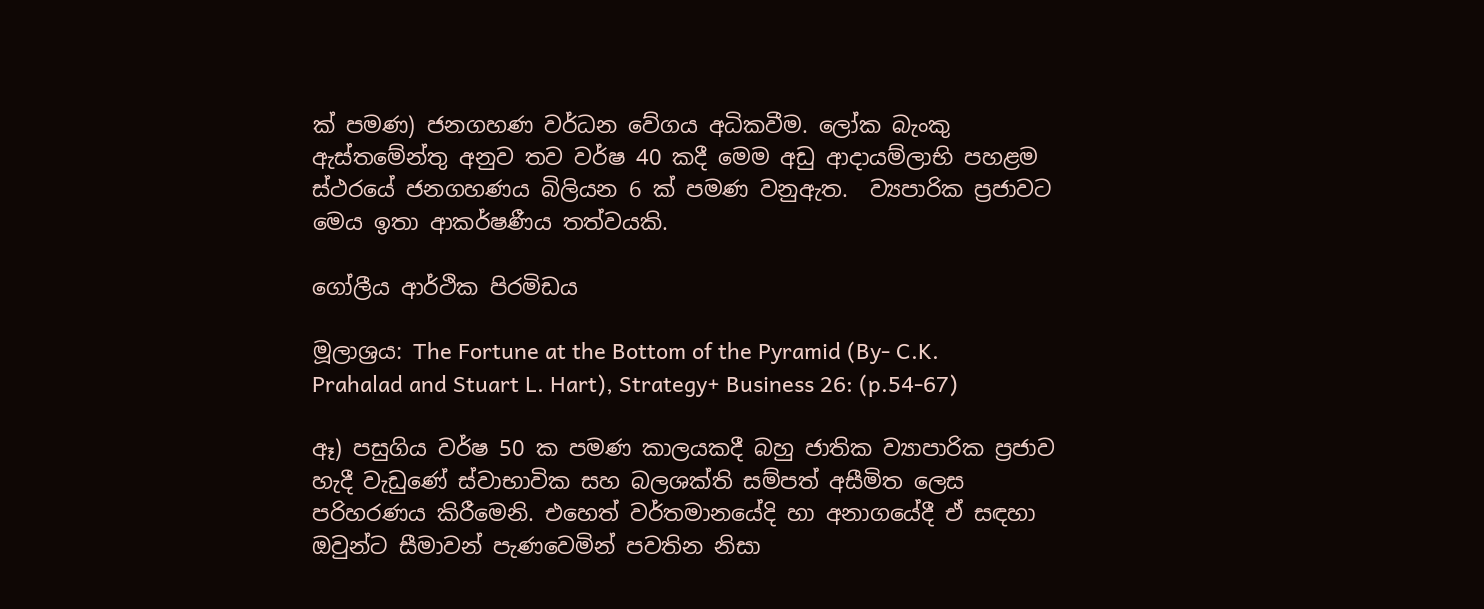ක් පමණ) ජනගහණ වර්ධන වේගය අධිකවීම. ලෝක බැංකු ඇස්තමේන්තු අනුව තව වර්ෂ 40 කදී මෙම අඩු ආදායම්ලාභි පහළම ස්ථරයේ ජනගහණය බිලියන 6 ක් පමණ වනුඇත.  ව්‍යපාරික ප්‍රජාවට මෙය ඉතා ආකර්ෂණීය තත්වයකි.

ගෝලීය ආර්ථික පිරමිඩය

මූලාශ්‍රය: The Fortune at the Bottom of the Pyramid (By- C.K. Prahalad and Stuart L. Hart), Strategy+ Business 26: (p.54-67)

ඈ) පසුගිය වර්ෂ 50 ක පමණ කාලයකදී බහු ජාතික ව්‍යාපාරික ප්‍රජාව හැදී වැඩුණේ ස්වාභාවික සහ බලශක්ති සම්පත් අසීමිත ලෙස පරිහරණය කිරීමෙනි. එහෙත් වර්තමානයේදි හා අනාගයේදී ඒ සඳහා ඔවුන්ට සීමාවන් පැණවෙමින් පවතින නිසා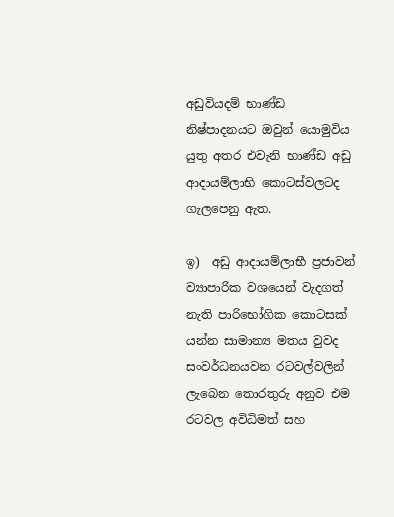අඩුවියදම් භාණ්ඩ නිෂ්පාදනයට ඔවුන් යොමුවිය යුතු අතර එවැනි භාණ්ඩ අඩු ආදායම්ලාභි කොටස්වලටද ගැලපෙනු ඇත.

ඉ)  අඩු ආදායම්ලාභී ප්‍රජාවන් ව්‍යාපාරික වශයෙන් වැදගත් නැති පාරිභෝගික කොටසක් යන්න සාමාන්‍ය මතය වුවද සංවර්ධනයවන රටවල්වලින් ලැබෙන තොරතුරු අනුව එම රටවල අවිධිමත් සහ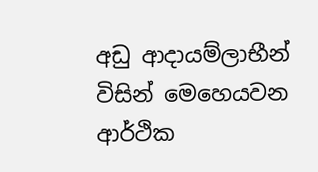අඩු ආදායම්ලාභීන් විසින් මෙහෙයවන ආර්ථික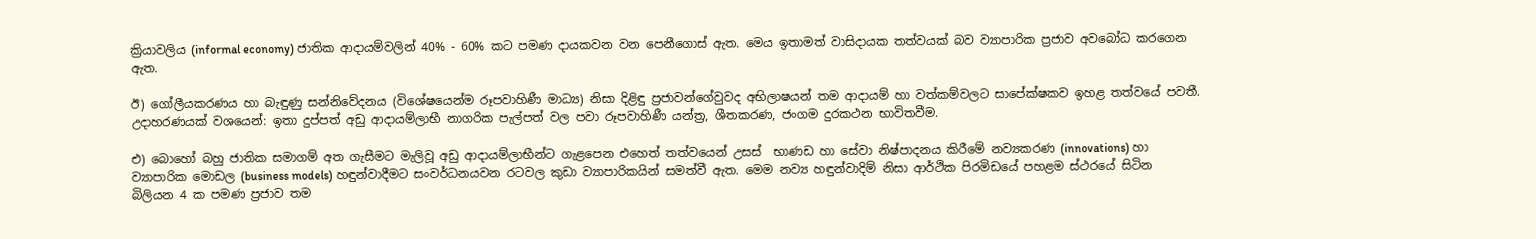ක්‍රියාවලිය (informal economy) ජාතික ආදායම්වලින් 40% - 60% කට පමණ දායකවන වන පෙනීගොස් ඇත. මෙය ඉතාමත් වාසිදායක තත්වයක් බව ව්‍යාපාරික ප්‍රජාව අවබෝධ කරගෙන ඇත.

ඊ) ගෝලීයකරණය හා බැඳුණු සන්නිවේදනය (විශේෂයෙන්ම රූපවාහිණී මාධ්‍ය) නිසා දිළිඳු ප්‍රජාවන්ගේවුවද අභිලාෂයන් තම ආදායම් හා වත්කම්වලට සාපේක්ෂකව ඉහළ තත්වයේ පවතී. උදාහරණයක් වශයෙන්: ඉතා දුප්පත් අඩු ආදායම්ලාභී නාගරික පැල්පත් වල පවා රූපවාහිණී යන්ත්‍ර, ශීතකරණ, ජංගම දුරකථන භාවිතවීම.

එ) බොහෝ බහු ජාතික සමාගම් අත ගැසීමට මැලිවූ අඩු ආදායම්ලාභීන්ට ගැළපෙන එහෙත් තත්වයෙන් උසස්  භාණඩ හා සේවා නිෂ්පාදනය කිරීමේ නව්‍යකරණ (innovations) හා ව්‍යාපාරික මොඩල (business models) හඳුන්වාදීමට සංවර්ධනයවන රටවල කුඩා ව්‍යාපාරිකයින් සමත්වී ඇත. මෙම නව්‍ය හඳුන්වාදිම් නිසා ආර්ථික පිරමිඩයේ පහළම ස්ථරයේ සිටින බිලියන 4 ක පමණ ප්‍රජාව තම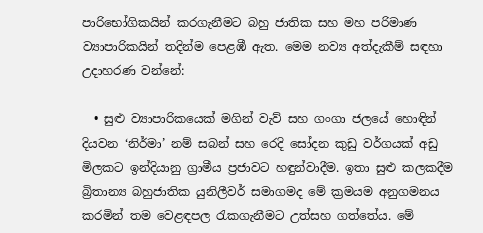පාරිභෝගිකයින් කරගැනීමට බහු ජාතික සහ මහ පරිමාණ ව්‍යාපාරිකයින් තදින්ම පෙළඹී ඇත. මෙම නව්‍ය අත්දැකීම් සඳහා උදාහරණ වන්නේ:

  • සුළු ව්‍යාපාරිකයෙක් මගින් වැව් සහ ගංගා ජලයේ හොඳින් දියවන ‘නිර්මා’ නම් සබන් සහ රෙදි සෝදන කුඩු වර්ගයක් අඩු මිලකට ඉන්දියානු ග්‍රාමීය ප්‍රජාවට හඳුන්වාදීම. ඉතා සුළු කලකදීම බ්‍රිතාන්‍ය බහුජාතික යුනිලීවර් සමාගමද මේ ක්‍රමයම අනුගමනය කරමින් තම වෙළඳපල රැකගැනීමට උත්සහ ගත්තේය. මේ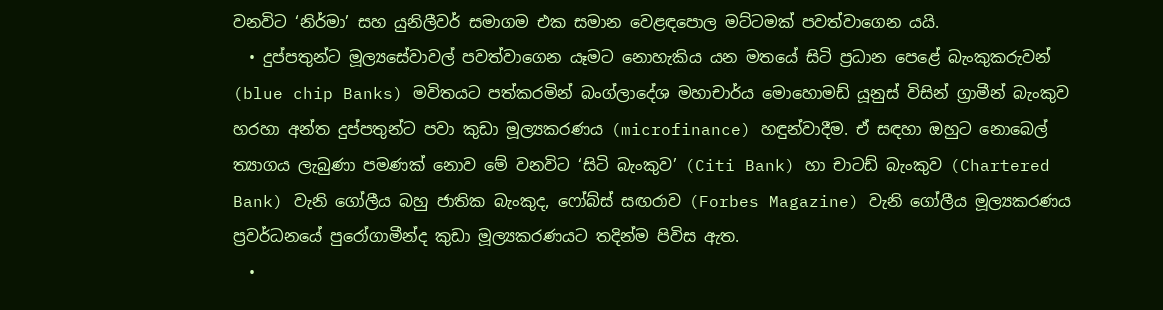වනවිට ‘නිර්මා’ සහ යුනිලීවර් සමාගම එක සමාන වෙළඳපොල මට්ටමක් පවත්වාගෙන යයි.
  • දුප්පතුන්ට මූල්‍යසේවාවල් පවත්වාගෙන යෑමට නොහැකිය යන මතයේ සිටි ප්‍රධාන පෙළේ බැංකුකරුවන් (blue chip Banks) මවිතයට පත්කරමින් බංග්ලාදේශ මහාචාර්ය මොහොමඩ් යූනුස් විසින් ග්‍රාමීන් බැංකුව හරහා අන්ත දුප්පතුන්ට පවා කුඩා මූල්‍යකරණය (microfinance) හඳුන්වාදීම. ඒ සඳහා ඔහුට නොබෙල් ත්‍යාගය ලැබුණා පමණක් නොව මේ වනවිට ‘සිටි බැංකුව’ (Citi Bank) හා චාටඩ් බැංකුව (Chartered Bank) වැනි ගෝලීය බහු ජාතික බැංකුද, ෆෝබ්ස් සඟරාව (Forbes Magazine) වැනි ගෝලීය මූල්‍යකරණය ප්‍රවර්ධනයේ පුරෝගාමීන්ද කුඩා මූල්‍යකරණයට තදින්ම පිවිස ඇත.
  •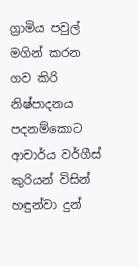ග්‍රාමිය පවුල් මගින් කරන ගව කිරි නිෂ්පාදනය පදනම්කොට ආචාර්ය වර්ගීස් කුරියන් විසින් හඳුන්වා දුන්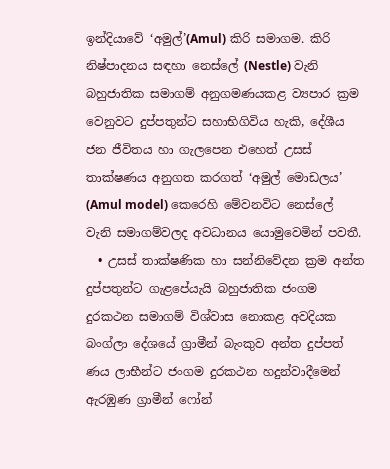ඉන්දියාවේ ‘අමුල්’(Amul) කිරි සමාගම. කිරි නිෂ්පාදනය සඳහා නෙස්ලේ (Nestle) වැනි බහුජාතික සමාගම් අනුගමණයකළ ව්‍යපාර ක්‍රම වෙනුවට දුප්පතුන්ට සහාභිගිවිය හැකි, දේශීය ජන ජීවිතය හා ගැලපෙන එහෙත් උසස් තාක්ෂණය අනුගත කරගත් ‘අමුල් මොඩලය’ (Amul model) කෙරෙහි මේවනවිට නෙස්ලේ වැනි සමාගම්වලද අවධානය යොමුවෙමින් පවතී.
  • උසස් තාක්ෂණික හා සන්නිවේදන ක්‍රම අන්ත දුප්පතුන්ට ගැළපේයැයි බහුජාතික ජංගම දුරකථන සමාගම් විශ්වාස නොකළ අවදියක බංග්ලා දේශයේ ග්‍රාමීන් බැංකුව අන්ත දුප්පත් ණය ලාභීන්ට ජංගම දුරකථන හදුන්වාදීමෙන් ඇරඹුණ ග්‍රාමීන් ෆෝන්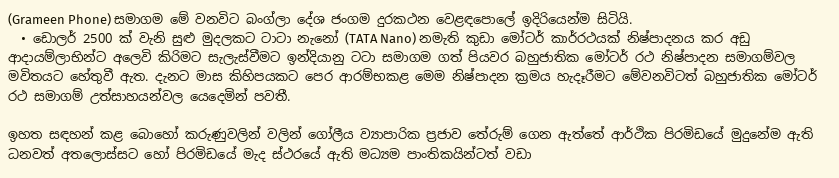(Grameen Phone) සමාගම මේ වනවිට බංග්ලා දේශ ජංගම දුරකථන වෙළඳපොලේ ඉදිරියෙන්ම සිටියි.
  • ඩොලර් 2500 ක් වැනි සුළු මුදලකට ටාටා නැනෝ (TATA Nano) නමැති කුඩා මෝටර් කාර්රථයක් නිෂ්පාදනය කර අඩු ආදායම්ලාභින්ට අලෙවි කිරිමට සැලැස්වීමට ඉන්දියානු ටටා සමාගම ගත් පියවර බහුජාතික මෝටර් රථ නිෂ්පාදන සමාගම්වල මවිතයට හේතුවී ඇත. දැනට මාස කිහිපයකට පෙර ආරම්භකළ මෙම නිෂ්පාදන ක්‍රමය හැදෑරීමට මේවනවිටත් බහුජාතික මෝටර් රථ සමාගම් උත්සාහයන්වල යෙදෙමින් පවතී.

ඉහත සඳහන් කළ බොහෝ කරුණුවලින් වලින් ගෝලීය ව්‍යාපාරික ප්‍රජාව තේරුම් ගෙන ඇත්තේ ආර්ථික පිරමිඩයේ මුදුනේම ඇති ධනවත් අතලොස්සට හෝ පිරමිඩයේ මැද ස්ථරයේ ඇති මධ්‍යම පාංතිකයින්ටත් වඩා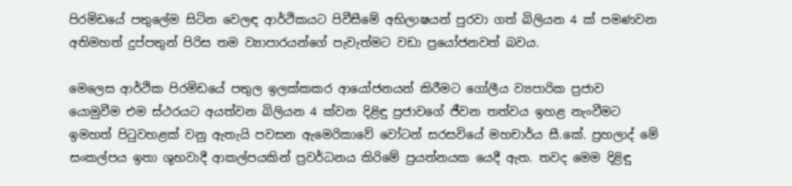පිරමිඩයේ පතුලේම සිටින වෙලඳ ආර්ථිකයට පිවීසීමේ අභිලාෂයන් පුරවා ගත් බිලියන 4 ක් පමණවන අතිමහත් දුප්පතුන් පිරිස තම ව්‍යාපාරයන්ගේ පැවැත්මට වඩා ප්‍රයෝජනවත් බවය.

මෙලෙස ආර්ථික පිරමිඩයේ පතුල ඉලක්කකර ආයෝජනයන් කිරීමට ගෝලීය ව්‍යපාරික ප්‍රජාව යොමුවීම එම ස්ථරයට අයත්වන බිලියන 4 ක්වන දිළිඳු ප්‍රජාවගේ ජීවන තත්වය ඉහළ නැංවීමට ඉමහත් පිටුවහළක් වනු ඇතැයි පවසන ඇමෙරිකාවේ වෝටන් සරසවියේ මහචාර්ය සී.කේ. ප්‍රහලාද් මේ සංකල්පය ඉතා ශුභවාදී ආකල්පයකින් ප්‍රවර්ධනය කිරිමේ ප්‍රයත්නයක යෙදී ඇත. තවද මෙම දිළිඳු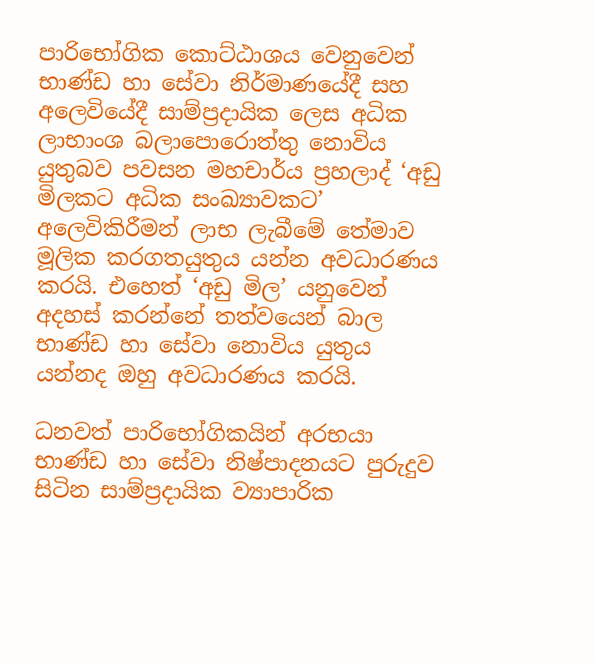පාරිභෝගික කොට්ඨාශය වෙනුවෙන් භාණ්ඩ හා සේවා නිර්මාණයේදී සහ අලෙවියේදී සාම්ප්‍රදායික ලෙස අධික ලාභාංශ බලාපොරොත්තු නොවිය යුතුබව පවසන මහචාර්ය ප්‍රහලාද් ‘අඩු මිලකට අධික සංඛ්‍යාවකට’ අලෙවිකිරීමන් ලාභ ලැබීමේ තේමාව මූලික කරගතයුතුය යන්න අවධාරණය කරයි. එහෙත් ‘අඩු මිල’ යනුවෙන් අදහස් කරන්නේ තත්වයෙන් බාල භාණ්ඩ හා සේවා නොවිය යුතුය යන්නද ඔහු අවධාරණය කරයි.

ධනවත් පාරිභෝගිකයින් අරභයා භාණ්ඩ හා සේවා නිෂ්පාදනයට පුරුදුව සිටින සාම්ප්‍රදායික ව්‍යාපාරික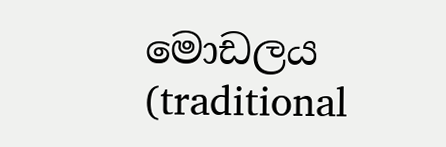මොඩලය (traditional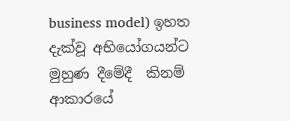business model) ඉහත දැක්වූ අභියෝගයන්ට මුහුණ දීමේදී  කිනම් ආකාරයේ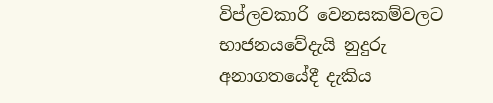විප්ලවකාරි වෙනසකම්වලට භාජනයවේදැයි නුදුරු අනාගතයේදී දැකිය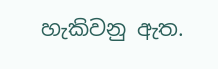හැකිවනු ඇත.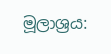මූලාශ්‍රය: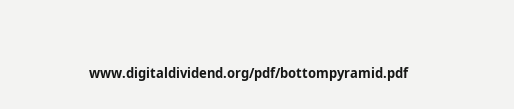www.digitaldividend.org/pdf/bottompyramid.pdf